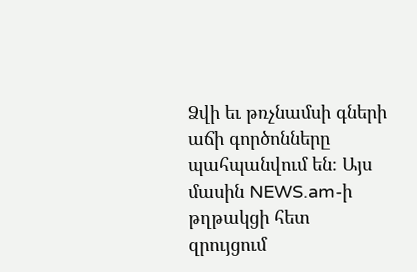Ձվի եւ թռչնամսի գների աճի գործոնները պահպանվում են։ Այս մասին NEWS.am-ի թղթակցի հետ զրույցում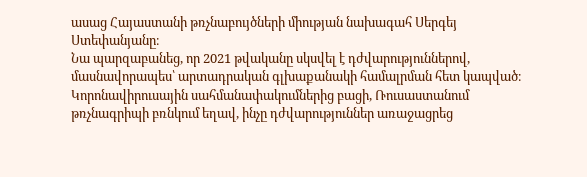ասաց Հայաստանի թռչնաբույծների միության նախագահ Սերգեյ Ստեփանյանը։
Նա պարզաբանեց, որ 2021 թվականը սկսվել է դժվարություններով, մասնավորապես՝ արտադրական գլխաքանակի համալրման հետ կապված։ Կորոնավիրուսային սահմանափակումներից բացի, Ռուսաստանում թռչնագրիպի բռնկում եղավ, ինչը դժվարություններ առաջացրեց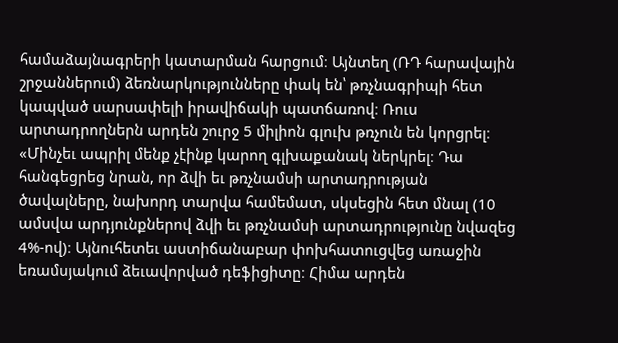համաձայնագրերի կատարման հարցում։ Այնտեղ (ՌԴ հարավային շրջաններում) ձեռնարկությունները փակ են՝ թռչնագրիպի հետ կապված սարսափելի իրավիճակի պատճառով։ Ռուս արտադրողներն արդեն շուրջ 5 միլիոն գլուխ թռչուն են կորցրել։
«Մինչեւ ապրիլ մենք չէինք կարող գլխաքանակ ներկրել։ Դա հանգեցրեց նրան, որ ձվի եւ թռչնամսի արտադրության ծավալները, նախորդ տարվա համեմատ, սկսեցին հետ մնալ (10 ամսվա արդյունքներով ձվի եւ թռչնամսի արտադրությունը նվազեց 4%-ով)։ Այնուհետեւ աստիճանաբար փոխհատուցվեց առաջին եռամսյակում ձեւավորված դեֆիցիտը։ Հիմա արդեն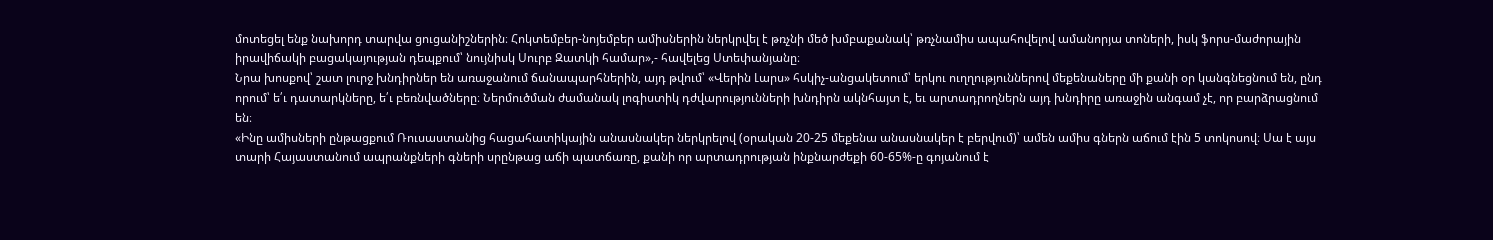մոտեցել ենք նախորդ տարվա ցուցանիշներին։ Հոկտեմբեր-նոյեմբեր ամիսներին ներկրվել է թռչնի մեծ խմբաքանակ՝ թռչնամիս ապահովելով ամանորյա տոների, իսկ ֆորս-մաժորային իրավիճակի բացակայության դեպքում՝ նույնիսկ Սուրբ Զատկի համար»,- հավելեց Ստեփանյանը։
Նրա խոսքով՝ շատ լուրջ խնդիրներ են առաջանում ճանապարհներին, այդ թվում՝ «Վերին Լարս» հսկիչ-անցակետում՝ երկու ուղղություններով մեքենաները մի քանի օր կանգնեցնում են, ընդ որում՝ ե՛ւ դատարկները, ե՛ւ բեռնվածները։ Ներմուծման ժամանակ լոգիստիկ դժվարությունների խնդիրն ակնհայտ է, եւ արտադրողներն այդ խնդիրը առաջին անգամ չէ, որ բարձրացնում են։
«Ինը ամիսների ընթացքում Ռուսաստանից հացահատիկային անասնակեր ներկրելով (օրական 20-25 մեքենա անասնակեր է բերվում)՝ ամեն ամիս գներն աճում էին 5 տոկոսով։ Սա է այս տարի Հայաստանում ապրանքների գների սրընթաց աճի պատճառը, քանի որ արտադրության ինքնարժեքի 60-65%-ը գոյանում է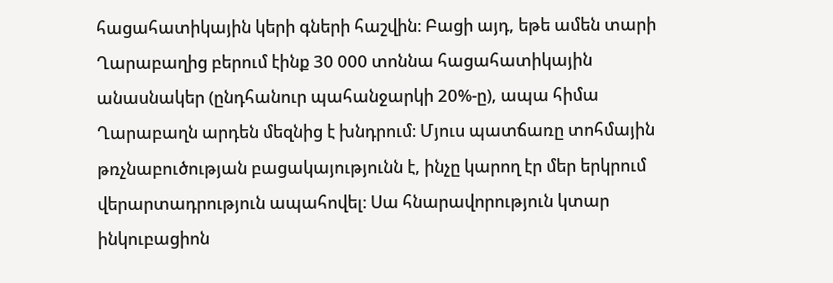հացահատիկային կերի գների հաշվին։ Բացի այդ, եթե ամեն տարի Ղարաբաղից բերում էինք 30 000 տոննա հացահատիկային անասնակեր (ընդհանուր պահանջարկի 20%-ը), ապա հիմա Ղարաբաղն արդեն մեզնից է խնդրում։ Մյուս պատճառը տոհմային թռչնաբուծության բացակայությունն է, ինչը կարող էր մեր երկրում վերարտադրություն ապահովել։ Սա հնարավորություն կտար ինկուբացիոն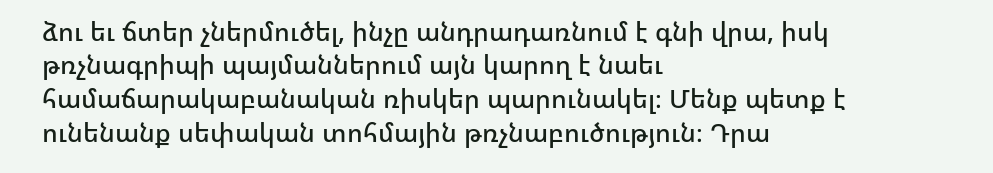ձու եւ ճտեր չներմուծել, ինչը անդրադառնում է գնի վրա, իսկ թռչնագրիպի պայմաններում այն կարող է նաեւ համաճարակաբանական ռիսկեր պարունակել։ Մենք պետք է ունենանք սեփական տոհմային թռչնաբուծություն։ Դրա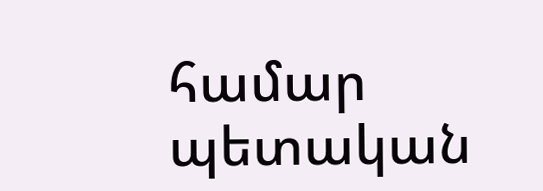համար պետական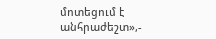մոտեցում է անհրաժեշտ»,-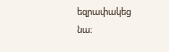եզրափակեց նա։